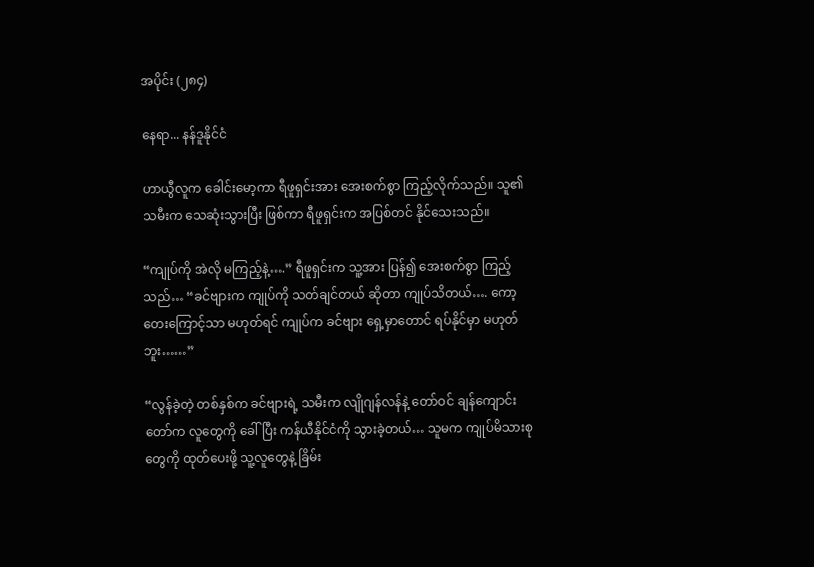အပိုင်း (၂၈၄)

နေရာ... နန်ဒူနိုင်ငံ

ဟာယွီလူက ခေါင်းမော့ကာ ရီဖူရှင်းအား အေးစက်စွာ ကြည့်လိုက်သည်။ သူ၏ သမီးက သေဆုံးသွားပြီး ဖြစ်ကာ ရီဖူရှင်းက အပြစ်တင် နိုင်သေးသည်။

“ကျုပ်ကို အဲလို မကြည့်နဲ့….” ရီဖူရှင်းက သူ့အား ပြန်၍ အေးစက်စွာ ကြည့်သည်… “ခင်ဗျားက ကျုပ်ကို သတ်ချင်တယ် ဆိုတာ ကျုပ်သိတယ်…. ကော့တေးကြောင့်သာ မဟုတ်ရင် ကျုပ်က ခင်ဗျား ရှေ့မှာတောင် ရပ်နိုင်မှာ မဟုတ်ဘူး……”

“လွန်ခဲ့တဲ့ တစ်နှစ်က ခင်ဗျားရဲ့ သမီးက လျိုဂျန်လန်နဲ့ တော်ဝင် ချန်ကျောင်းတော်က လူတွေကို ခေါ်ပြီး ကန်ယီနိုင်ငံကို သွားခဲ့တယ်… သူမက ကျုပ်မိသားစုတွေကို ထုတ်ပေးဖို့ သူ့လူတွေနဲ့ ခြိမ်း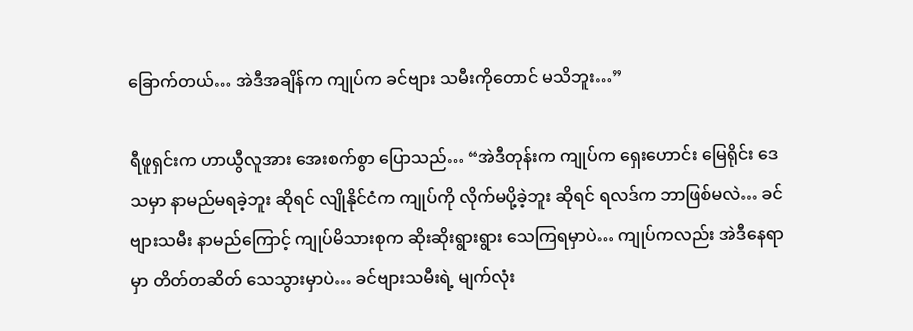ခြောက်တယ်… အဲဒီအချိန်က ကျုပ်က ခင်ဗျား သမီးကိုတောင် မသိဘူး…”

ရီဖူရှင်းက ဟာယွီလူအား အေးစက်စွာ ပြောသည်… “အဲဒီတုန်းက ကျုပ်က ရှေးဟောင်း မြေရိုင်း ဒေသမှာ နာမည်မရခဲ့ဘူး ဆိုရင် လျိုနိုင်ငံက ကျုပ်ကို လိုက်မပို့ခဲ့ဘူး ဆိုရင် ရလဒ်က ဘာဖြစ်မလဲ… ခင်ဗျားသမီး နာမည်ကြောင့် ကျုပ်မိသားစုက ဆိုးဆိုးရွားရွား သေကြရမှာပဲ… ကျုပ်ကလည်း အဲဒီနေရာမှာ တိတ်တဆိတ် သေသွားမှာပဲ… ခင်ဗျားသမီးရဲ့ မျက်လုံး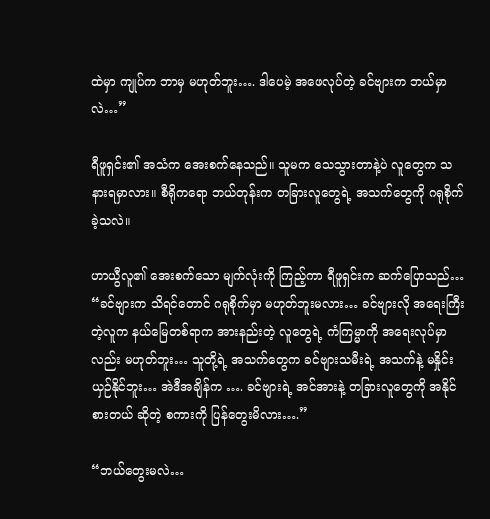ထဲမှာ ကျုပ်က ဘာမှ မဟုတ်ဘူး…. ဒါပေမဲ့ အဖေလုပ်တဲ့ ခင်ဗျားက ဘယ်မှာလဲ…”

ရီဖူရှင်း၏ အသံက အေးစက်နေသည်။ သူမက သေသွားတာနဲ့ပဲ လူတွေက သနားရမှာလား။ စီရိုကရော ဘယ်တုန်းက တခြားလူတွေရဲ့ အသက်တွေကို ဂရုစိုက်ခဲ့သလဲ။

ဟာယွီလူ၏ အေးစက်သော မျက်လုံးကို ကြည့်ကာ ရီဖူရှင်းက ဆက်ပြောသည်… “ခင်ဗျားက သိရင်တောင် ဂရုစိုက်မှာ မဟုတ်ဘူးမလား… ခင်ဗျားလို အရေးကြီးတဲ့လူက နယ်မြေတစ်ရာက အားနည်းတဲ့ လူတွေရဲ့ ကံကြမ္မာကို အရေးလုပ်မှာလည်း မဟုတ်ဘူး… သူတို့ရဲ့ အသက်တွေက ခင်ဗျားသမီးရဲ့ အသက်နဲ့ မနှိုင်းယှဉ်နိုင်ဘူး… အဲဒီအချိန်က …. ခင်ဗျားရဲ့ အင်အားနဲ့ တခြားလူတွေကို အနိုင်စားတယ် ဆိုတဲ့ စကားကို ပြန်တွေးမိလား….”

“ဘယ်တွေးမလဲ…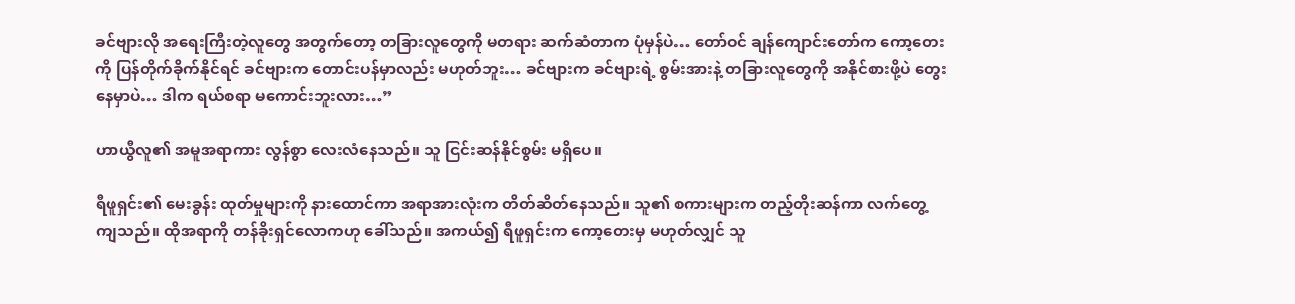ခင်ဗျားလို အရေးကြီးတဲ့လူတွေ အတွက်တော့ တခြားလူတွေကို မတရား ဆက်ဆံတာက ပုံမှန်ပဲ… တော်ဝင် ချန်ကျောင်းတော်က ကော့တေးကို ပြန်တိုက်ခိုက်နိုင်ရင် ခင်ဗျားက တောင်းပန်မှာလည်း မဟုတ်ဘူး… ခင်ဗျားက ခင်ဗျားရဲ့ စွမ်းအားနဲ့ တခြားလူတွေကို အနိုင်စားဖို့ပဲ တွေးနေမှာပဲ… ဒါက ရယ်စရာ မကောင်းဘူးလား…”

ဟာယွီလူ၏ အမူအရာကား လွန်စွာ လေးလံနေသည်။ သူ ငြင်းဆန်နိုင်စွမ်း မရှိပေ။

ရီဖူရှင်း၏ မေးခွန်း ထုတ်မှုများကို နားထောင်ကာ အရာအားလုံးက တိတ်ဆိတ်နေသည်။ သူ၏ စကားများက တည့်တိုးဆန်ကာ လက်တွေ့ကျသည်။ ထိုအရာကို တန်ခိုးရှင်လောကဟု ခေါ်သည်။ အကယ်၍ ရီဖူရှင်းက ကော့တေးမှ မဟုတ်လျှင် သူ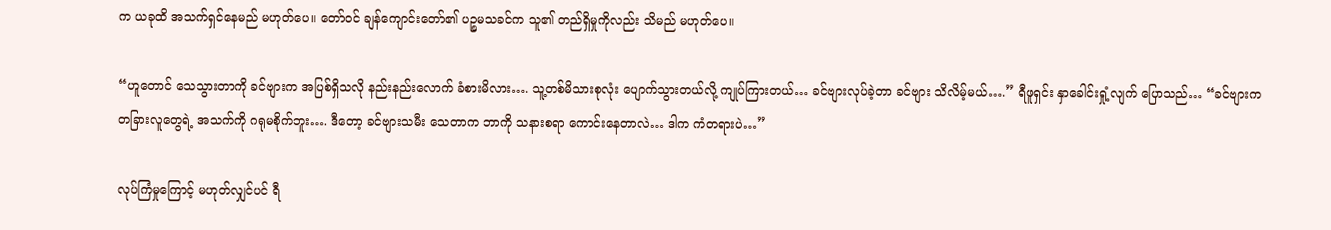က ယခုထိ အသက်ရှင်နေမည် မဟုတ်ပေ။ တော်ဝင် ချန်ကျောင်းတော်၏ ပဉ္စမသခင်က သူ၏ တည်ရှိမှုကိုလည်း သိမည် မဟုတ်ပေ။

“ဟူတောင် သေသွားတာကို ခင်ဗျားက အပြစ်ရှိသလို နည်းနည်းလောက် ခံစားမိလား…. သူ့တစ်မိသားစုလုံး ပျောက်သွားတယ်လို့ ကျုပ်ကြားတယ်… ခင်ဗျားလုပ်ခဲ့တာ ခင်ဗျား သိလိမ့်မယ်….” ရီဖူရှင်း နှာခေါင်းရှုံ့လျက် ပြောသည်… “ခင်ဗျားက တခြားလူတွေရဲ့ အသက်ကို ဂရုမစိုက်ဘူး…. ဒီတော့ ခင်ဗျားသမီး သေတာက ဘာကို သနားစရာ ကောင်းနေတာလဲ… ဒါက ကံတရားပဲ…”

လုပ်ကြံမှုကြောင့် မဟုတ်လျှင်ပင် ရီ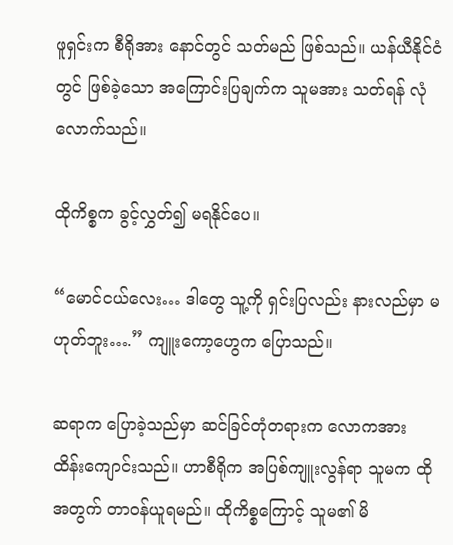ဖူရှင်းက စီရိုအား နောင်တွင် သတ်မည် ဖြစ်သည်။ ယန်ယီနိုင်ငံတွင် ဖြစ်ခဲ့သော အကြောင်းပြချက်က သူမအား သတ်ရန် လုံလောက်သည်။

ထိုကိစ္စက ခွင့်လွှတ်၍ မရနိုင်ပေ။

“မောင်ငယ်လေး… ဒါတွေ သူ့ကို ရှင်းပြလည်း နားလည်မှာ မဟုတ်ဘူး….” ကျူးကော့ဟွေက ပြောသည်။

ဆရာက ပြောခဲ့သည်မှာ ဆင်ခြင်တုံတရားက လောကအား ထိန်းကျောင်းသည်။ ဟာစီရိုက အပြစ်ကျူးလွန်ရာ သူမက ထိုအတွက် တာဝန်ယူရမည်။ ထိုကိစ္စကြောင့် သူမ၏ မိ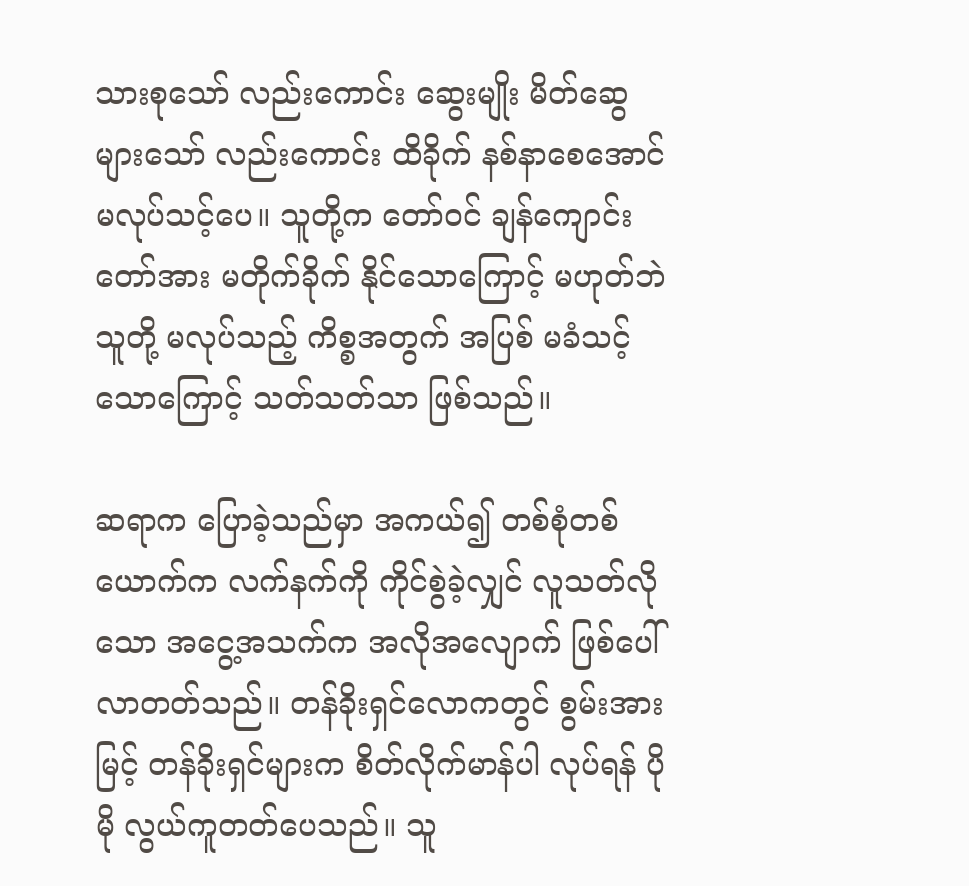သားစုသော် လည်းကောင်း ဆွေးမျိုး မိတ်ဆွေများသော် လည်းကောင်း ထိခိုက် နစ်နာစေအောင် မလုပ်သင့်ပေ။ သူတို့က တော်ဝင် ချန်ကျောင်းတော်အား မတိုက်ခိုက် နိုင်သောကြောင့် မဟုတ်ဘဲ သူတို့ မလုပ်သည့် ကိစ္စအတွက် အပြစ် မခံသင့်သောကြောင့် သတ်သတ်သာ ဖြစ်သည်။

ဆရာက ပြောခဲ့သည်မှာ အကယ်၍ တစ်စုံတစ်ယောက်က လက်နက်ကို ကိုင်စွဲခဲ့လျှင် လူသတ်လိုသော အငွေ့အသက်က အလိုအလျောက် ဖြစ်ပေါ်လာတတ်သည်။ တန်ခိုးရှင်လောကတွင် စွမ်းအားမြင့် တန်ခိုးရှင်များက စိတ်လိုက်မာန်ပါ လုပ်ရန် ပိုမို လွယ်ကူတတ်ပေသည်။ သူ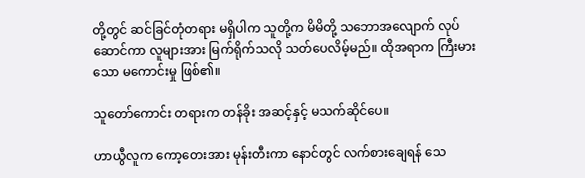တို့တွင် ဆင်ခြင်တုံတရား မရှိပါက သူတို့က မိမိတို့ သဘောအလျောက် လုပ်ဆောင်ကာ လူများအား မြက်ရိုက်သလို သတ်ပေလိမ့်မည်။ ထိုအရာက ကြီးမားသော မကောင်းမှု ဖြစ်၏။

သူတော်ကောင်း တရားက တန်ခိုး အဆင့်နှင့် မသက်ဆိုင်ပေ။

ဟာယွီလူက ကော့တေးအား မုန်းတီးကာ နောင်တွင် လက်စားချေရန် သေ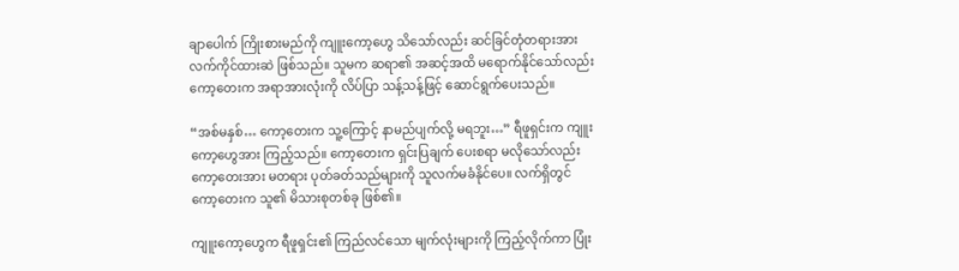ချာပေါက် ကြိုးစားမည်ကို ကျူးကော့ဟွေ သိသော်လည်း ဆင်ခြင်တုံတရားအား လက်ကိုင်ထားဆဲ ဖြစ်သည်။ သူမက ဆရာ၏ အဆင့်အထိ မရောက်နိုင်သော်လည်း ကော့တေးက အရာအားလုံးကို လိပ်ပြာ သန့်သန့်ဖြင့် ဆောင်ရွက်ပေးသည်။

“အစ်မနှစ်… ကော့တေးက သူ့ကြောင့် နာမည်ပျက်လို့ မရဘူး…” ရီဖူရှင်းက ကျူးကော့ဟွေအား ကြည့်သည်။ ကော့တေးက ရှင်းပြချက် ပေးစရာ မလိုသော်လည်း ကော့တေးအား မတရား ပုတ်ခတ်သည်များကို သူလက်မခံနိုင်ပေ။ လက်ရှိတွင် ကော့တေးက သူ၏ မိသားစုတစ်ခု ဖြစ်၏။

ကျူးကော့ဟွေက ရီဖူရှင်း၏ ကြည်လင်သော မျက်လုံးများကို ကြည့်လိုက်ကာ ပြုံး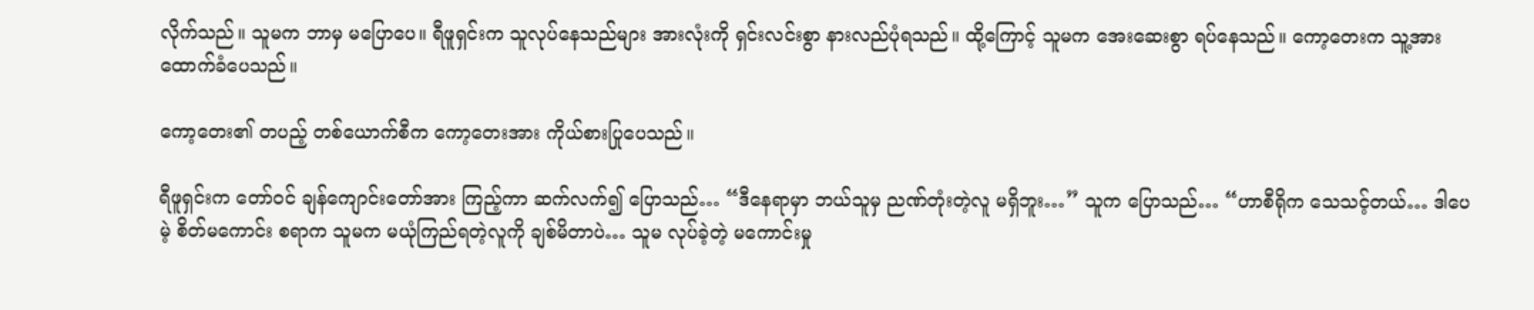လိုက်သည်။ သူမက ဘာမှ မပြောပေ။ ရီဖူရှင်းက သူလုပ်နေသည်များ အားလုံးကို ရှင်းလင်းစွာ နားလည်ပုံရသည်။ ထို့ကြောင့် သူမက အေးဆေးစွာ ရပ်နေသည်။ ကော့တေးက သူ့အား ထောက်ခံပေသည်။

ကော့တေး၏ တပည့် တစ်ယောက်စီက ကော့တေးအား ကိုယ်စားပြုပေသည်။

ရီဖူရှင်းက တော်ဝင် ချန်ကျောင်းတော်အား ကြည့်ကာ ဆက်လက်၍ ပြောသည်… “ဒီနေရာမှာ ဘယ်သူမှ ညဏ်တုံးတဲ့လူ မရှိဘူး…” သူက ပြောသည်… “ဟာစီရိုက သေသင့်တယ်… ဒါပေမဲ့ စိတ်မကောင်း စရာက သူမက မယုံကြည်ရတဲ့လူကို ချစ်မိတာပဲ… သူမ လုပ်ခဲ့တဲ့ မကောင်းမှု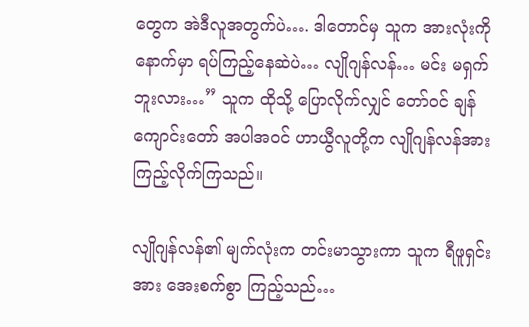တွေက အဲဒီလူအတွက်ပဲ…. ဒါတောင်မှ သူက အားလုံးကို နောက်မှာ ရပ်ကြည့်နေဆဲပဲ… လျိုဂျန်လန်… မင်း မရှက်ဘူးလား…” သူက ထိုသို့ ပြောလိုက်လျှင် တော်ဝင် ချန်ကျောင်းတော် အပါအဝင် ဟာယွီလူတို့က လျိုဂျန်လန်အား ကြည့်လိုက်ကြသည်။

လျိုဂျန်လန်၏ မျက်လုံးက တင်းမာသွားကာ သူက ရီဖူရှင်းအား အေးစက်စွာ ကြည့်သည်…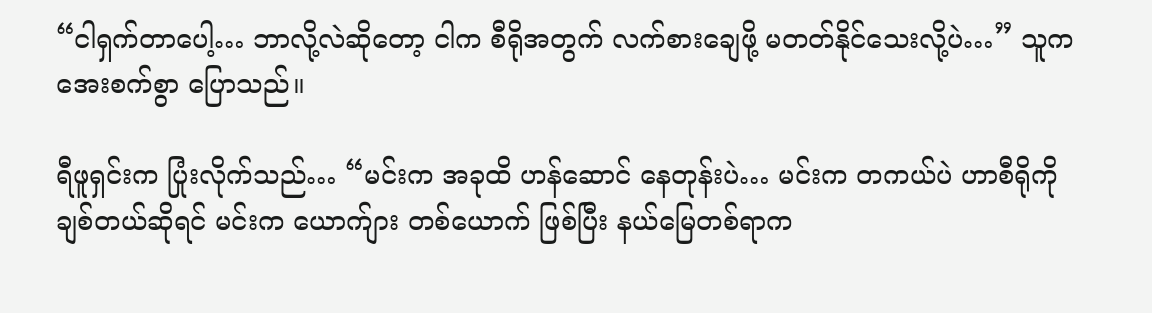“ငါရှက်တာပေါ့… ဘာလို့လဲဆိုတော့ ငါက စီရိုအတွက် လက်စားချေဖို့ မတတ်နိုင်သေးလို့ပဲ…” သူက အေးစက်စွာ ပြောသည်။

ရီဖူရှင်းက ပြုံးလိုက်သည်… “မင်းက အခုထိ ဟန်ဆောင် နေတုန်းပဲ… မင်းက တကယ်ပဲ ဟာစီရိုကို ချစ်တယ်ဆိုရင် မင်းက ယောက်ျား တစ်ယောက် ဖြစ်ပြီး နယ်မြေတစ်ရာက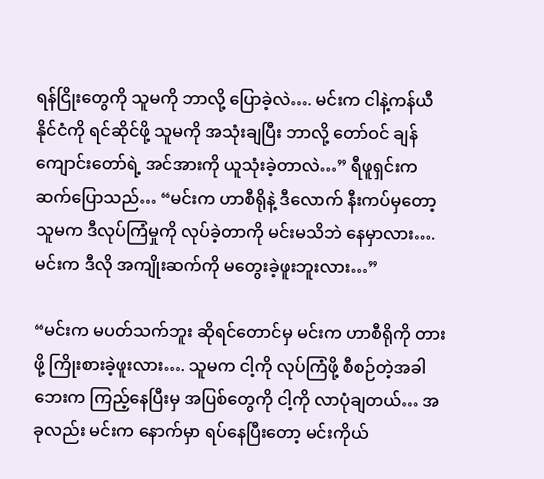ရန်ငြိုးတွေကို သူမကို ဘာလို့ ပြောခဲ့လဲ…. မင်းက ငါနဲ့ကန်ယီနိုင်ငံကို ရင်ဆိုင်ဖို့ သူမကို အသုံးချပြီး ဘာလို့ တော်ဝင် ချန်ကျောင်းတော်ရဲ့ အင်အားကို ယူသုံးခဲ့တာလဲ…” ရီဖူရှင်းက ဆက်ပြောသည်… “မင်းက ဟာစီရိုနဲ့ ဒီလောက် နီးကပ်မှတော့ သူမက ဒီလုပ်ကြံမှုကို လုပ်ခဲ့တာကို မင်းမသိဘဲ နေမှာလား…. မင်းက ဒီလို အကျိုးဆက်ကို မတွေးခဲ့ဖူးဘူးလား…”

“မင်းက မပတ်သက်ဘူး ဆိုရင်တောင်မှ မင်းက ဟာစီရိုကို တားဖို့ ကြိုးစားခဲ့ဖူးလား…. သူမက ငါ့ကို လုပ်ကြံဖို့ စီစဉ်တဲ့အခါ ဘေးက ကြည့်နေပြီးမှ အပြစ်တွေကို ငါ့ကို လာပုံချတယ်… အခုလည်း မင်းက နောက်မှာ ရပ်နေပြီးတော့ မင်းကိုယ်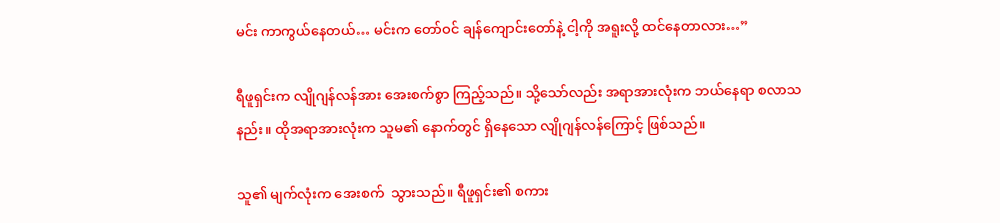မင်း ကာကွယ်နေတယ်… မင်းက တော်ဝင် ချန်ကျောင်းတော်နဲ့ ငါ့ကို အရူးလို့ ထင်နေတာလား…”

ရီဖူရှင်းက လျိုဂျန်လန်အား အေးစက်စွာ ကြည့်သည်။ သို့သော်လည်း အရာအားလုံးက ဘယ်နေရာ စလာသနည်း။ ထိုအရာအားလုံးက သူမ၏ နောက်တွင် ရှိနေသော လျိုဂျန်လန်ကြောင့် ဖြစ်သည်။

သူ၏ မျက်လုံးက အေးစက်  သွားသည်။ ရီဖူရှင်း၏ စကား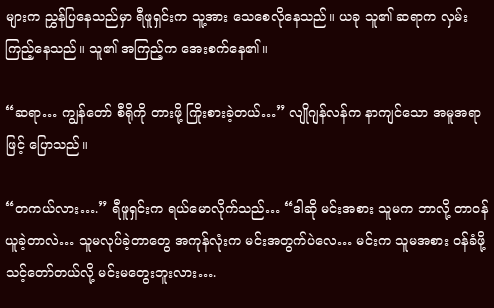များက ညွှန်ပြနေသည်မှာ ရီဖူရှင်းက သူ့အား သေစေလိုနေသည်။ ယခု သူ၏ ဆရာက လှမ်းကြည့်နေသည်။ သူ၏ အကြည့်က အေးစက်နေ၏။

“ဆရာ… ကျွန်တော် စီရိုကို တားဖို့ ကြိုးစားခဲ့တယ်…” လျိုဂျန်လန်က နာကျင်သော အမူအရာဖြင့် ပြောသည်။

“တကယ်လား….” ရီဖူရှင်းက ရယ်မောလိုက်သည်… “ဒါဆို မင်းအစား သူမက ဘာလို့ တာဝန်ယူခဲ့တာလဲ… သူမလုပ်ခဲ့တာတွေ အကုန်လုံးက မင်းအတွက်ပဲလေ… မင်းက သူမအစား ဝန်ခံဖို့ သင့်တော်တယ်လို့ မင်းမတွေးဘူးလား….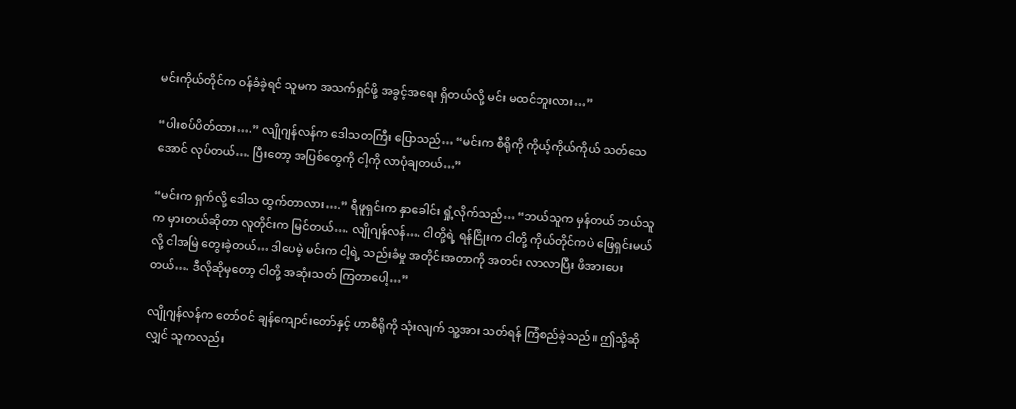မင်းကိုယ်တိုင်က ဝန်ခံခဲ့ရင် သူမက အသက်ရှင်ဖို့ အခွင့်အရေး ရှိတယ်လို့ မင်း မထင်ဘူးလား…”

“ပါးစပ်ပိတ်ထား….” လျိုဂျန်လန်က ဒေါသတကြီး ပြောသည်… “မင်းက စီရိုကို ကိုယ့်ကိုယ်ကိုယ် သတ်သေအောင် လုပ်တယ်…. ပြီးတော့ အပြစ်တွေကို ငါ့ကို လာပုံချတယ်…”

“မင်းက ရှက်လို့ ဒေါသ ထွက်တာလား….” ရီဖူရှင်းက နှာခေါင်း ရှုံ့လိုက်သည်… “ဘယ်သူက မှန်တယ် ဘယ်သူက မှားတယ်ဆိုတာ လူတိုင်းက မြင်တယ်…. လျိုဂျန်လန်…. ငါတို့ရဲ့ ရန်ငြိုးက ငါတို့ ကိုယ်တိုင်ကပဲ ဖြေရှင်းမယ်လို့ ငါအမြဲ တွေးခဲ့တယ်… ဒါပေမဲ့ မင်းက ငါ့ရဲ့ သည်းခံမှု အတိုင်းအတာကို အတင်း လာလာပြီး ဖိအားပေးတယ်…. ဒီလိုဆိုမှတော့ ငါတို့ အဆုံးသတ် ကြတာပေါ့…”

လျိုဂျန်လန်က တော်ဝင် ချန်ကျောင်းတော်နှင့် ဟာစီရိုကို သုံးလျက် သူ့အား သတ်ရန် ကြံစည်ခဲ့သည်။ ဤသို့ဆိုလျှင် သူကလည်း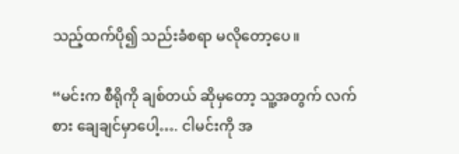သည့်ထက်ပို၍ သည်းခံစရာ မလိုတော့ပေ။

“မင်းက စီရိုကို ချစ်တယ် ဆိုမှတော့ သူ့အတွက် လက်စား ချေချင်မှာပေါ့…. ငါမင်းကို အ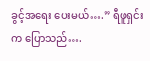ခွင့်အရေး ပေးမယ်….” ရီဖူရှင်းက ပြောသည်….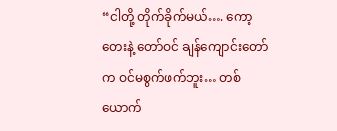“ငါတို့ တိုက်ခိုက်မယ်…. ကော့တေးနဲ့ တော်ဝင် ချန်ကျောင်းတော်က ဝင်မစွက်ဖက်ဘူး… တစ်ယောက်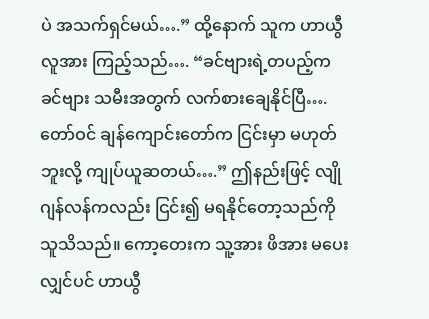ပဲ အသက်ရှင်မယ်….” ထို့နောက် သူက ဟာယွီလူအား ကြည့်သည်…. “ခင်ဗျားရဲ့တပည့်က ခင်ဗျား သမီးအတွက် လက်စားချေနိုင်ပြီ…. တော်ဝင် ချန်ကျောင်းတော်က ငြင်းမှာ မဟုတ်ဘူးလို့ ကျုပ်ယူဆတယ်….” ဤနည်းဖြင့် လျိုဂျန်လန်ကလည်း ငြင်း၍ မရနိုင်တော့သည်ကို သူသိသည်။ ကော့တေးက သူ့အား ဖိအား မပေးလျှင်ပင် ဟာယွီ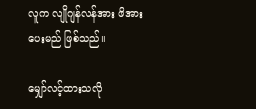လူက လျိုဂျန်လန်အား ဖိအားပေးမည် ဖြစ်သည်။

မျှော်လင့်ထားသလို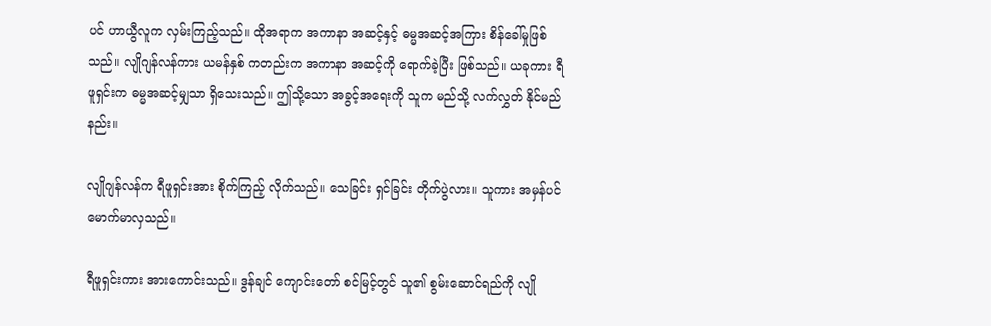ပင် ဟာယွီလူက လှမ်းကြည့်သည်။ ထိုအရာက အကာနာ အဆင့်နှင့် ဓမ္မအဆင့်အကြား စိန်ခေါ်မှုဖြစ်သည်။ လျိုဂျန်လန်ကား ယမန်နှစ် ကတည်းက အကာနာ အဆင့်ကို ရောက်ခဲ့ပြီး ဖြစ်သည်။ ယခုကား ရီဖူရှင်းက ဓမ္မအဆင့်မျှသာ ရှိသေးသည်။ ဤသို့သော အခွင့်အရေးကို သူက မည်သို့ လက်လွှတ် နိုင်မည်နည်း။

လျိုဂျန်လန်က ရီဖူရှင်းအား စိုက်ကြည့် လိုက်သည်။ သေခြင်း ရှင်ခြင်း တိုက်ပွဲလား။ သူကား အမှန်ပင် မောက်မာလှသည်။

ရီဖူရှင်းကား အားကောင်းသည်။ ဒွန်ချင် ကျောင်းတော် စင်မြင့်တွင် သူ၏ စွမ်းဆောင်ရည်ကို လျို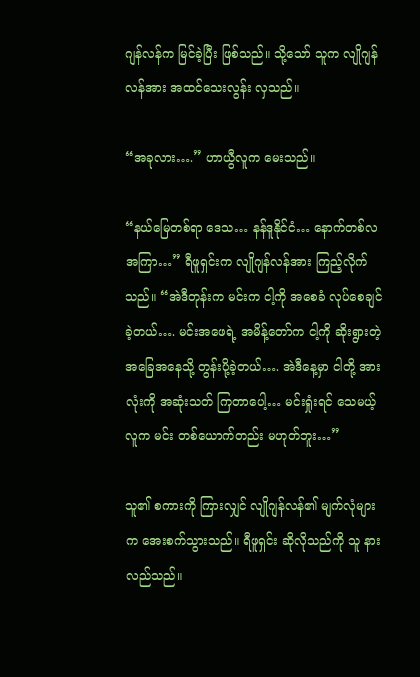ဂျန်လန်က မြင်ခဲ့ပြီး ဖြစ်သည်။ သို့သော် သူက လျိုဂျန်လန်အား အထင်သေးလွန်း လှသည်။

“အခုလား….” ဟာယွီလူက မေးသည်။

“နယ်မြေတစ်ရာ ဒေသ… နန်ဒူနိုင်ငံ… နောက်တစ်လ အကြာ…” ရီဖူရှင်းက လျိုဂျန်လန်အား ကြည့်လိုက်သည်။ “အဲဒီတုန်းက မင်းက ငါ့ကို အစေခံ လုပ်စေချင်ခဲ့တယ်…. မင်းအဖေရဲ့ အမိန့်တော်က ငါ့ကို ဆိုးရွားတဲ့ အခြေအနေသို့ တွန်းပို့ခဲ့တယ်…. အဲဒီနေ့မှာ ငါတို့ အားလုံးကို အဆုံးသတ် ကြတာပေါ့… မင်းရှုံးရင် သေမယ့်လူက မင်း တစ်ယောက်တည်း မဟုတ်ဘူး…”

သူ၏ စကားကို ကြားလျှင် လျိုဂျန်လန်၏ မျက်လုံများက အေးစက်သွားသည်။ ရီဖူရှင်း ဆိုလိုသည်ကို သူ နားလည်သည်။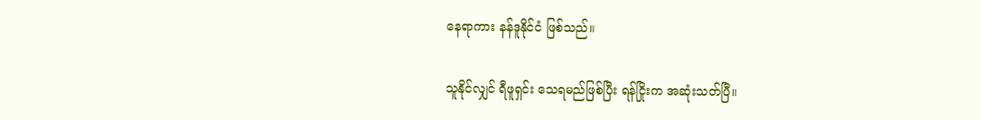နေရာကား နန်ဒူနိုင်ငံ ဖြစ်သည်။

သူနိုင်လျှင် ရီဖူရှင်း သေရမည်ဖြစ်ပြီး ရန်ငြိုးက အဆုံးသတ်ပြီ။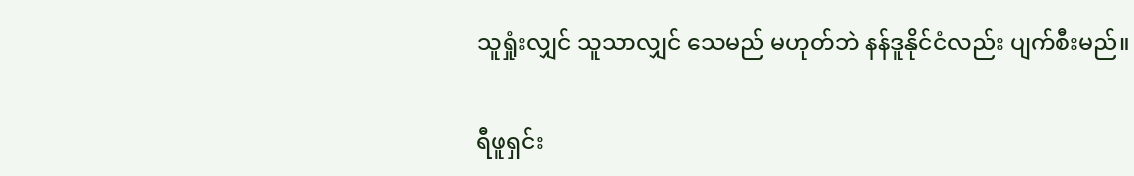သူရှုံးလျှင် သူသာလျှင် သေမည် မဟုတ်ဘဲ နန်ဒူနိုင်ငံလည်း ပျက်စီးမည်။

ရီဖူရှင်း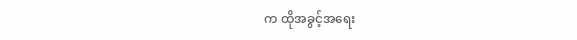က ထိုအခွင့်အရေး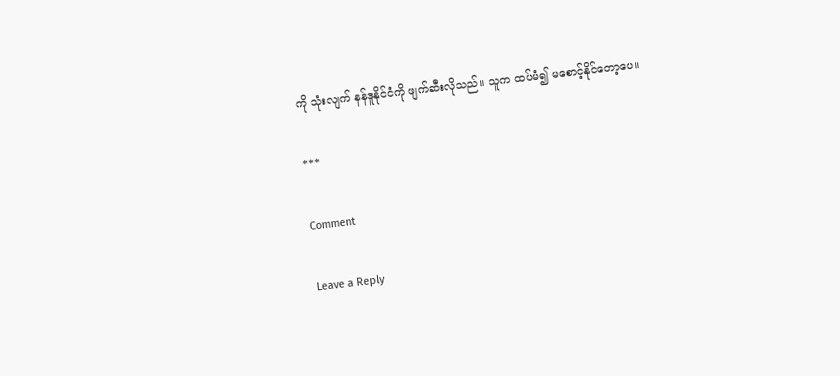ကို သုံးလျက် နန်ဒူနိုင်ငံကို ဖျက်ဆီးလိုသည်။ သူက ထပ်မံ၍ မစောင့်နိုင်တော့ပေ။

***

Comment

Leave a Reply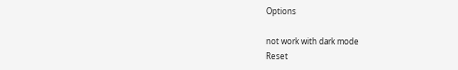Options

not work with dark mode
Reset